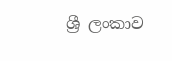ශ්‍රී ලංකාව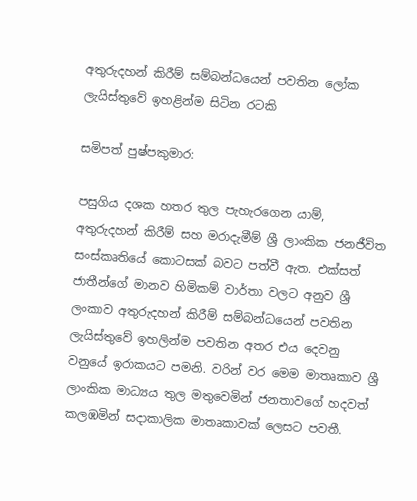අතුරුදහන් කිරීම් සම්බන්ධයෙන් පවතින ලෝක ලැයිස්තුවේ ඉහළින්ම සිටින රටකි

සමිපත් පුෂ්පකුමාර:

පසුගිය දශක හතර තුල පැහැරගෙන යාම්, අතුරුදහන් කිරීම් සහ මරාදැමීම් ශ්‍රී ලාංකික ජනජීවිත සංස්කෘතියේ කොටසක් බවට පත්වී ඇත. එක්සත් ජාතීන්ගේ මානව හිමිකම් වාර්තා වලට අනුව ශ්‍රී ලංකාව අතුරුදහන් කිරීම් සම්බන්ධයෙන් පවතින ලැයිස්තුවේ ඉහලින්ම පවතින අතර එය දෙවනු වනුයේ ඉරාකයට පමනි. වරින් වර මෙම මාතෘකාව ශ්‍රී ලාංකික මාධ්‍යය තුල මතුවෙමින් ජනතාවගේ හදවත් කලඹමින් සදාකාලික මාතෘකාවක් ලෙසට පවතී.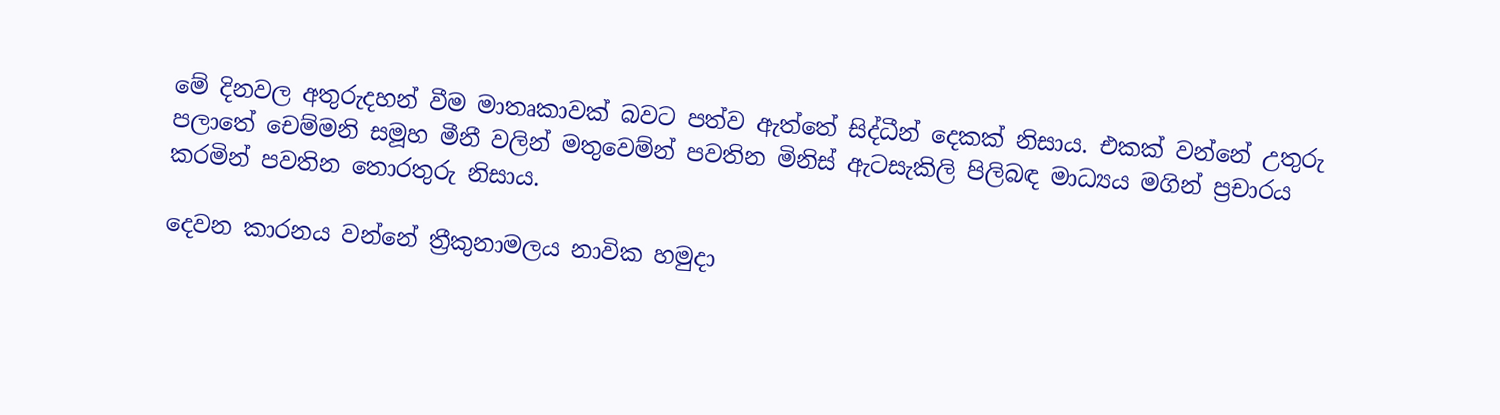මේ දිනවල අතුරුදහන් වීම මාතෘකාවක් බවට පත්ව ඇත්තේ සිද්ධීන් දෙකක් නිසාය. එකක් වන්නේ උතුරු පලාතේ චෙම්මනි සමූහ මීනී වලින් මතුවෙම්න් පවතින මිනිස් ඇටසැකිලි පිලිබඳ මාධ්‍යය මගින් ප්‍රචාරය කරමින් පවතින තොරතුරු නිසාය.

දෙවන කාරනය වන්නේ ත්‍රීකුනාමලය නාවික හමුදා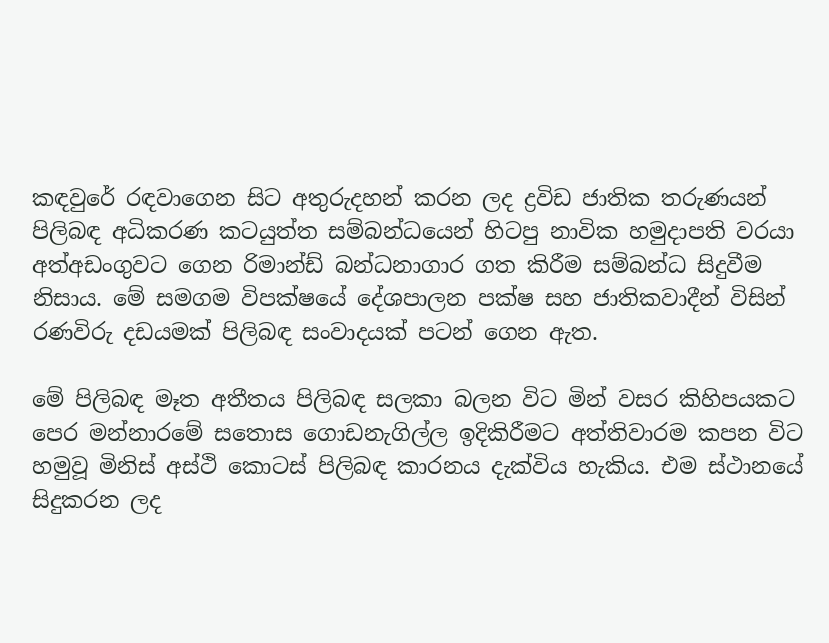කඳවුරේ රඳවාගෙන සිට අතුරුදහන් කරන ලද ද්‍රවිඩ ජාතික තරුණයන් පිලිබඳ අධිකරණ කටයුත්ත සම්බන්ධයෙන් හිටපු නාවික හමුදාපති වරයා අත්අඩංගුවට ගෙන රිමාන්ඩ් බන්ධනාගාර ගත කිරීම සම්බන්ධ සිදුවීම නිසාය. මේ සමගම විපක්ෂයේ දේශපාලන පක්ෂ සහ ජාතිකවාදීන් විසින් රණවිරු දඩයමක් පිලිබඳ සංවාදයක් පටන් ගෙන ඇත.

මේ පිලිබඳ මෑත අතීතය පිලිබඳ සලකා බලන විට මින් වසර කිහිපයකට පෙර මන්නාරමේ සතොස ගොඩනැගිල්ල ඉදිකිරීමට අත්තිවාරම කපන විට හමුවූ මිනිස් අස්ථි කොටස් පිලිබඳ කාරනය දැක්විය හැකිය. එම ස්ථානයේ සිදුකරන ලද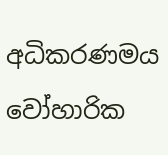අධිකරණමය වෝහාරික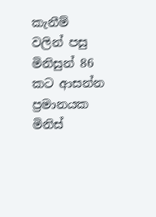කැනීම් වලින් පසු මිනිසුන් 86 කට ආසන්න ප්‍රමානයක මිනිස්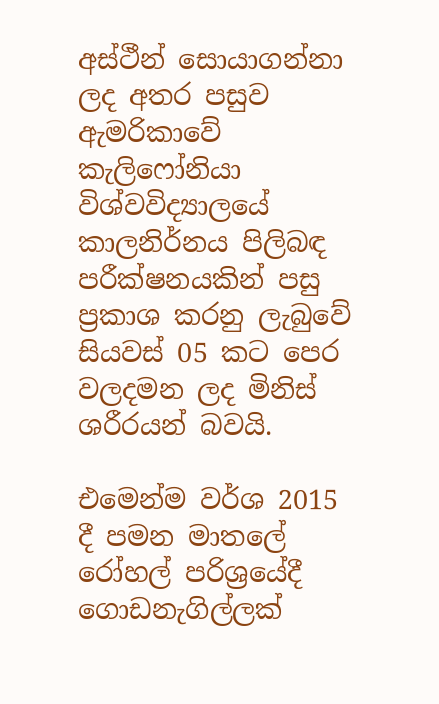අස්ථීන් සොයාගන්නා ලද අතර පසුව ඇමරිකාවේ කැලිෆෝනියා විශ්වවිද්‍යාලයේ කාලනිර්නය පිලිබඳ පරීක්ෂනයකින් පසු ප්‍රකාශ කරනු ලැබුවේ සියවස් 05 කට පෙර වලදමන ලද මිනිස් ශරීරයන් බවයි.

එමෙන්ම වර්ශ 2015 දී පමන මාතලේ රෝහල් පරිශ්‍රයේදී ගොඩනැගිල්ලක්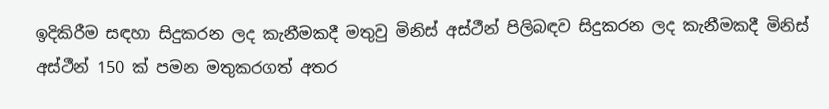ඉදිකිරීම සඳහා සිදුකරන ලද කැනීමකදී මතුවු මිනිස් අස්ථීන් පිලිබඳව සිදුකරන ලද කැනීමකදී මිනිස් අස්ථීන් 150 ක් පමන මතුකරගත් අතර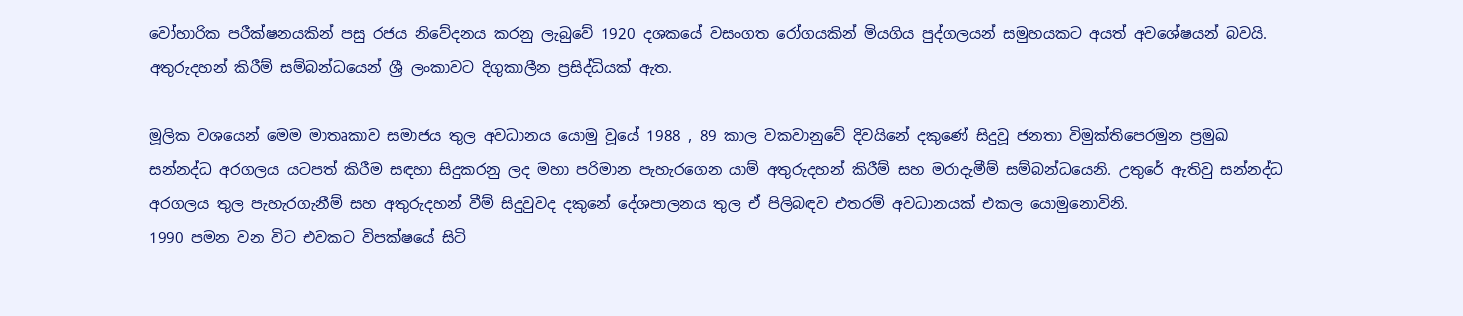වෝහාරික පරීක්ෂනයකින් පසු රජය නිවේදනය කරනු ලැබුවේ 1920 දශකයේ වසංගත රෝගයකින් මියගිය පුද්ගලයන් සමුහයකට අයත් අවශේෂයන් බවයි.
අතුරුදහන් කිරීම් සම්බන්ධයෙන් ශ්‍රී ලංකාවට දිගුකාලීන ප්‍රසිද්ධියක් ඇත.

මූලික වශයෙන් මෙම මාතෘකාව සමාජය තුල අවධානය යොමු වූයේ 1988 , 89 කාල වකවානුවේ දිවයිනේ දකුණේ සිදුවූ ජනතා විමුක්තිපෙරමුන ප්‍රමුඛ සන්නද්ධ අරගලය යටපත් කිරීම සඳහා සිදුකරනු ලද මහා පරිමාන පැහැරගෙන යාම් අතුරුදහන් කිරීම් සහ මරාදැමීම් සම්බන්ධයෙනි. උතුරේ ඇතිවු සන්නද්ධ අරගලය තුල පැහැරගැනීම් සහ අතුරුදහන් වීම් සිදුවුවද දකුනේ දේශපාලනය තුල ඒ පිලිබඳව එතරම් අවධානයක් එකල යොමුනොවිනි.
1990 පමන වන විට එවකට විපක්ෂයේ සිටි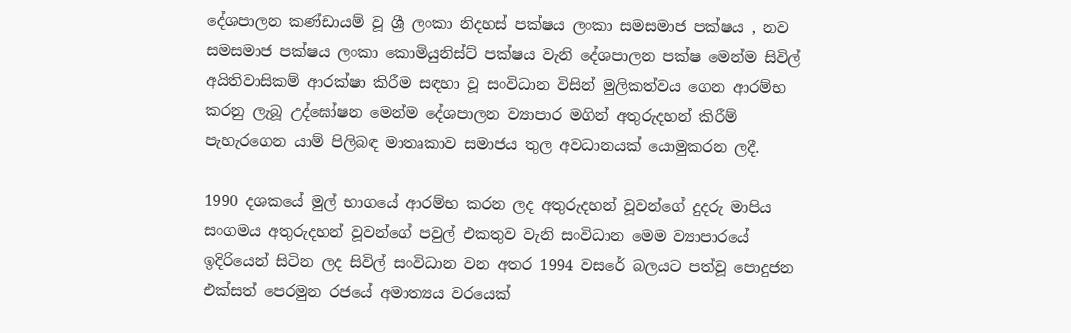දේශපාලන කණ්ඩායම් වූ ශ්‍රී ලංකා නිදහස් පක්ෂය ලංකා සමසමාජ පක්ෂය , නව සමසමාජ පක්ෂය ලංකා කොමියුනිස්ට් පක්ෂය වැනි දේශපාලන පක්ෂ මෙන්ම සිවිල් අයිතිවාසිකම් ආරක්ෂා කිරීම සඳහා වූ සංවිධාන විසින් මුලිකත්වය ගෙන ආරම්භ කරනු ලැබූ උද්ඝෝෂන මෙන්ම දේශපාලන ව්‍යාපාර මගින් අතුරුදහන් කිරීම් පැහැරගෙන යාම් පිලිබඳ මාතෘකාව සමාජය තුල අවධානයක් යොමුකරන ලදී.

1990 දශකයේ මුල් භාගයේ ආරම්භ කරන ලද අතුරුදහන් වූවන්ගේ දුදරු මාපිය සංගමය අතුරුදහන් වූවන්ගේ පවුල් එකතුව වැනි සංවිධාන මෙම ව්‍යාපාරයේ ඉදිරියෙන් සිටින ලද සිවිල් සංවිධාන වන අතර 1994 වසරේ බලයට පත්වූ පොදුජන එක්සත් පෙරමුන රජයේ අමාත්‍යය වරයෙක්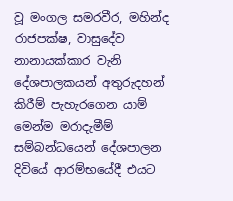වූ මංගල සමරවීර, මහින්ද රාජපක්ෂ, වාසුදේව නානායක්කාර වැනි දේශපාලකයන් අතුරුදහන් කිරීම් පැහැරගෙන යාම් මෙන්ම මරාදැමීම් සම්බන්ධයෙන් දේශපාලන දිවියේ ආරම්භයේදී එයට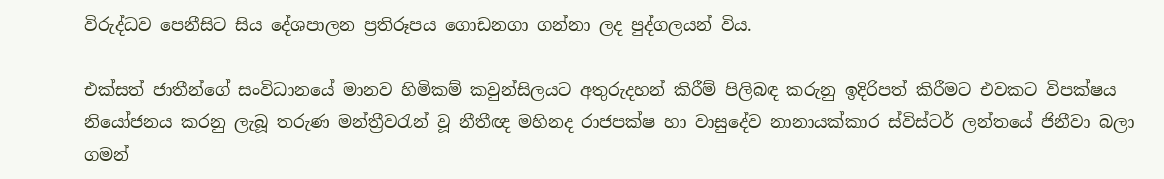විරුද්ධව පෙනීසිට සිය දේශපාලන ප්‍රතිරූපය ගොඩනගා ගන්නා ලද පුද්ගලයන් විය.

එක්සත් ජාතීන්ගේ සංවිධානයේ මානව හිමිකම් කවුන්සිලයට අතුරුදහන් කිරීම් පිලිබඳ කරුනු ඉදිරිපත් කිරීමට එවකට විපක්ෂය නියෝජනය කරනු ලැබූ තරුණ මන්ත්‍රීවරැන් වූ නීතීඥ මහිනද රාජපක්ෂ හා වාසුදේව නානායක්කාර ස්විස්ටර් ලන්තයේ ජිනීවා බලා ගමන්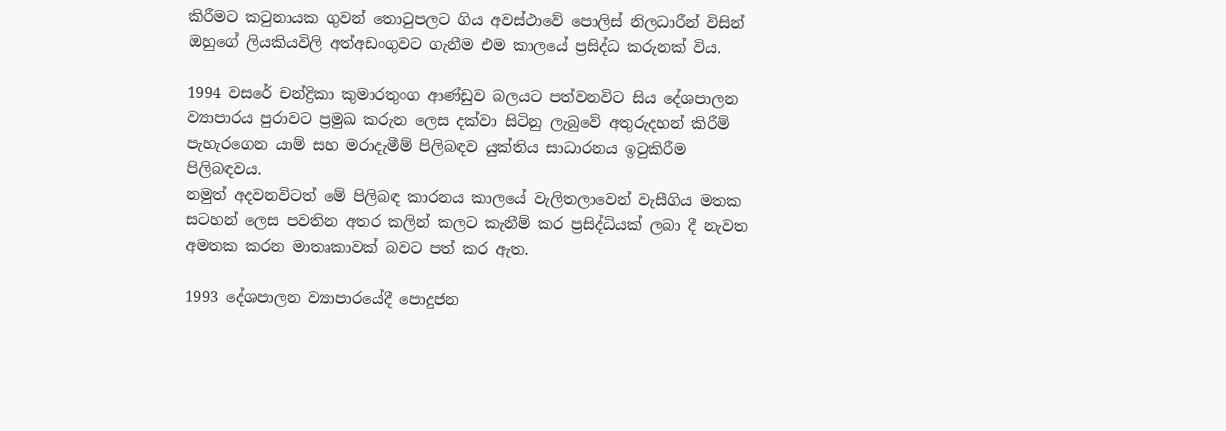කිරීමට කටුනායක ගුවන් තොටුපලට ගිය අවස්ථාවේ පොලිස් නිලධාරීන් විසින් ඔහුගේ ලියකියවිලි අත්අඩංගුවට ගැනීම එම කාලයේ ප්‍රසිද්ධ කරුනක් විය.

1994 වසරේ චන්ද්‍රිකා කුමාරතුංග ආණ්ඩුව බලයට පත්වනවිට සිය දේශපාලන ව්‍යාපාරය පුරාවට ප්‍රමුඛ කරුන ලෙස දක්වා සිටිනු ලැබුවේ අතුරුදහන් කිරීම් පැහැරගෙන යාම් සහ මරාදැමීම් පිලිබඳව යුක්තිය සාධාරනය ඉටුකිරීම පිලිබඳවය.
නමුත් අදවනවිටත් මේ පිලිබඳ කාරනය කාලයේ වැලිතලාවෙන් වැසීගිය මතක සටහන් ලෙස පවතින අතර කලින් කලට කැනීම් කර ප්‍රසිද්ධියක් ලබා දී නැවත අමතක කරන මාතෘකාවක් බවට පත් කර ඇත.

1993 දේශපාලන ව්‍යාපාරයේදී පොදුජන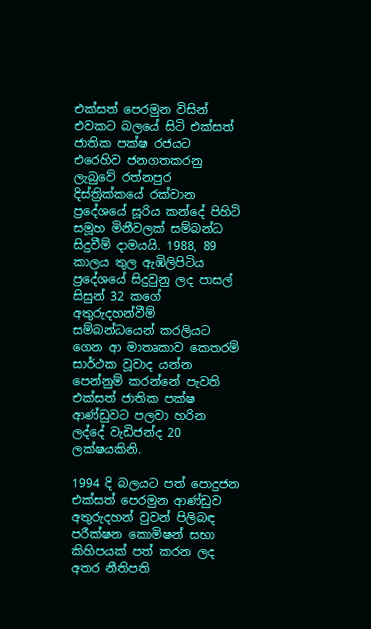එක්සත් පෙරමුන විසින් එවකට බලයේ සිටි එක්සත් ජාතික පක්ෂ රජයට එරෙහිව ජනගතකරනු ලැබුවේ රත්නපුර දිස්ත්‍රික්කයේ රක්වාන ප්‍රදේශයේ සූරිය කන්දේ පිහිටි සමූහ මිනීවලක් සම්බන්ධ සිදුවීම් දාමයයි. 1988, 89 කාලය තුල ඇඹිලිපිටිය ප්‍රදේශයේ සිදුවුනු ලද පාසල් සිසුන් 32 කගේ අතුරුදහන්වීම් සම්බන්ධයෙන් කරලියට ගෙන ආ මාතෘකාව කෙතරම් සාර්ථක වූවාද යන්න පෙන්නුම් කරන්නේ පැවති එක්සත් ජාතික පක්ෂ ආණ්ඩුවට පලවා හරින ලද්දේ වැඩිජන්ද 20 ලක්ෂයකිනි.

1994 දි බලයට පත් පොදුජන එක්සත් පෙරමුන ආණ්ඩුව අතුරුදහන් වුවන් පිලිබඳ පරීක්ෂන කොමිෂන් සභා කිහිපයක් පත් කරන ලද අතර නීතිපති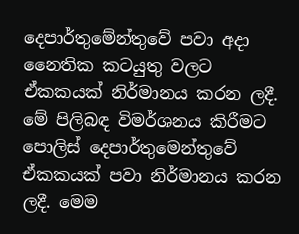දෙපාර්තුමේන්තුවේ පවා අදා නෛතික කටයුතු වලට ඒකකයක් නිර්මානය කරන ලදී. මේ පිලිබඳ විමර්ශනය කිරීමට පොලිස් දෙපාර්තුමෙන්තුවේ ඒකකයක් පවා නිර්මානය කරන ලදී. මෙම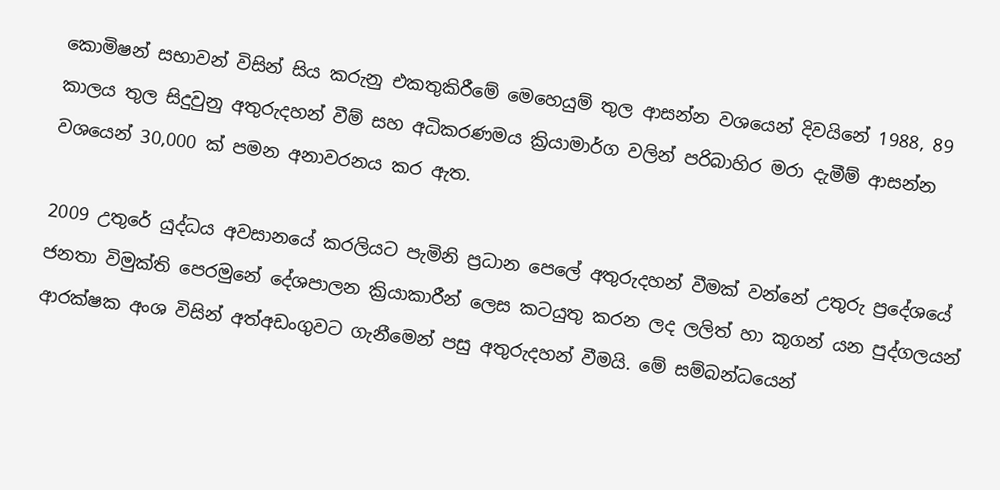කොමිෂන් සභාවන් විසින් සිය කරුනු එකතුකිරීමේ මෙහෙයුම් තුල ආසන්න වශයෙන් දිවයිනේ 1988, 89 කාලය තුල සිදුවුනු අතුරුදහන් වීම් සහ අධිකරණමය ක්‍රියාමාර්ග වලින් පරිබාහිර මරා දැමීම් ආසන්න වශයෙන් 30,000 ක් පමන අනාවරනය කර ඇත.

2009 උතුරේ යුද්ධය අවසානයේ කරලියට පැමිනි ප්‍රධාන පෙලේ අතුරුදහන් වීමක් වන්නේ උතුරු ප්‍රදේශයේ ජනතා විමුක්ති පෙරමුනේ දේශපාලන ක්‍රියාකාරීන් ලෙස කටයුතු කරන ලද ලලිත් හා කූගන් යන පුද්ගලයන් ආරක්ෂක අංශ විසින් අත්අඩංගුවට ගැනීමෙන් පසු අතුරුදහන් වීමයි. මේ සම්බන්ධයෙන්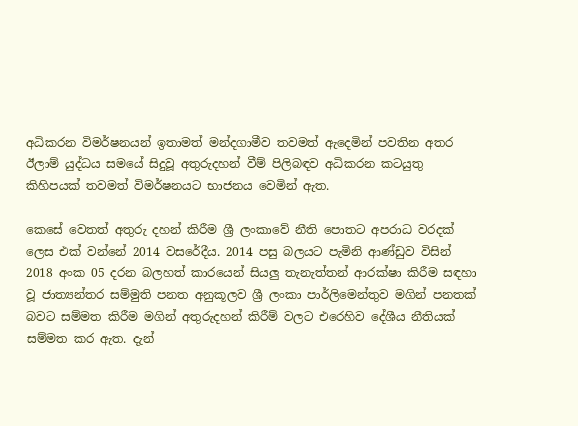අධිකරන විමර්ෂනයන් ඉතාමත් මන්දගාමීව තවමත් ඇදෙමින් පවතින අතර ඊලාම් යුද්ධය සමයේ සිදුවූ අතුරුදහන් වීම් පිලිබඳව අධිකරන කටයුතු කිහිපයක් තවමත් විමර්ෂනයට භාජනය වෙමින් ඇත.

කෙසේ වෙතත් අතුරු දහන් කිරීම ශ්‍රී ලංකාවේ නීති පොතට අපරාධ වරදක් ලෙස එක් වන්නේ 2014 වසරේදීය. 2014 පසු බලයට පැමිනි ආණ්ඩුව විසින් 2018 අංක 05 දරන බලහත් කාරයෙන් සියලු තැනැත්තන් ආරක්ෂා කිරීම සඳහා වූ ජාත්‍යන්තර සම්මුති පනත අනුකූලව ශ්‍රී ලංකා පාර්ලිමෙන්තුව මගින් පනතක් බවට සම්මත කිරීම මගින් අතුරුදහන් කිරීම් වලට එරෙහිව දේශීය නීතියක් සම්මත කර ඇත. දැන්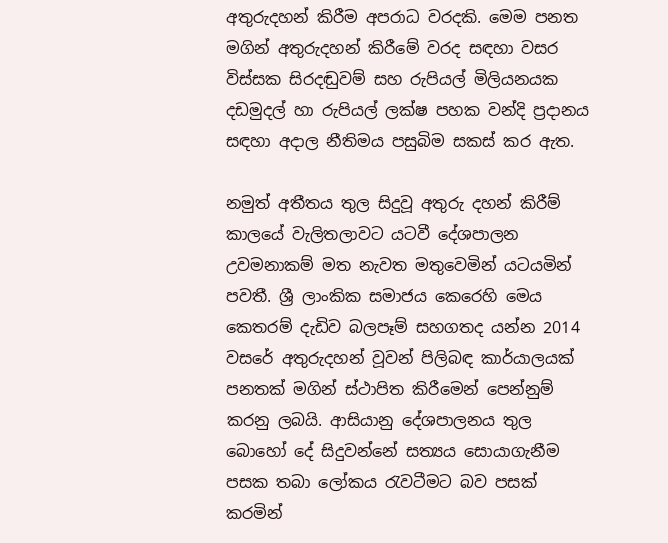අතුරුදහන් කිරීම අපරාධ වරදකි. මෙම පනත මගින් අතුරුදහන් කිරීමේ වරද සඳහා වසර විස්සක සිරදඬුවම් සහ රුපියල් මිලියනයක දඩමුදල් හා රුපියල් ලක්ෂ පහක වන්දි ප්‍රදානය සඳහා අදාල නීතිමය පසුබිම සකස් කර ඇත.

නමුත් අතීතය තුල සිදුවූ අතුරු දහන් කිරීම් කාලයේ වැලිතලාවට යටවී දේශපාලන උවමනාකම් මත නැවත මතුවෙමින් යටයමින් පවතී. ශ්‍රී ලාංකික සමාජය කෙරෙහි මෙය කෙතරම් දැඩිව බලපෑම් සහගතද යන්න 2014 වසරේ අතුරුදහන් වූවන් පිලිබඳ කාර්යාලයක් පනතක් මගින් ස්ථාපිත කිරීමෙන් පෙන්නුම් කරනු ලබයි. ආසියානු දේශපාලනය තුල බොහෝ දේ සිදුවන්නේ සත්‍යය සොයාගැනීම පසක තබා ලෝකය රැවටීමට බව පසක් කරමින්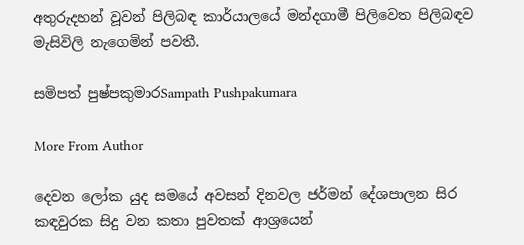අතුරුදහන් වූවන් පිලිබඳ කාර්යාලයේ මන්දගාමී පිලිවෙත පිලිබඳව මැසිවිලි නැගෙමින් පවතී.

සමිපත් පුෂ්පකුමාරSampath Pushpakumara

More From Author

දෙවන ලෝක යුද සමයේ අවසන් දිනවල ජර්මන් දේශපාලන සිර කඳවුරක සිදු වන කතා පුවතක් ආශ්‍රයෙන්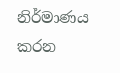නිර්මාණය කරන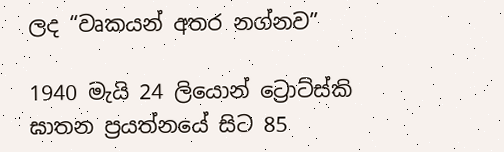ලද “වෘකයන් අතර නග්නව”

1940 මැයි 24 ලියොන් ට්‍රොට්ස්කි ඝාතන ප්‍රයත්නයේ සිට 85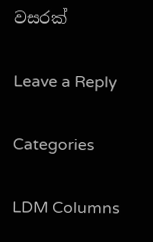වසරක්

Leave a Reply

Categories

LDM Columns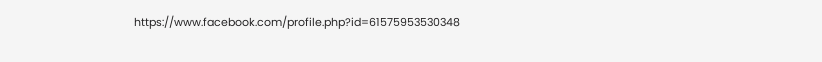https://www.facebook.com/profile.php?id=61575953530348